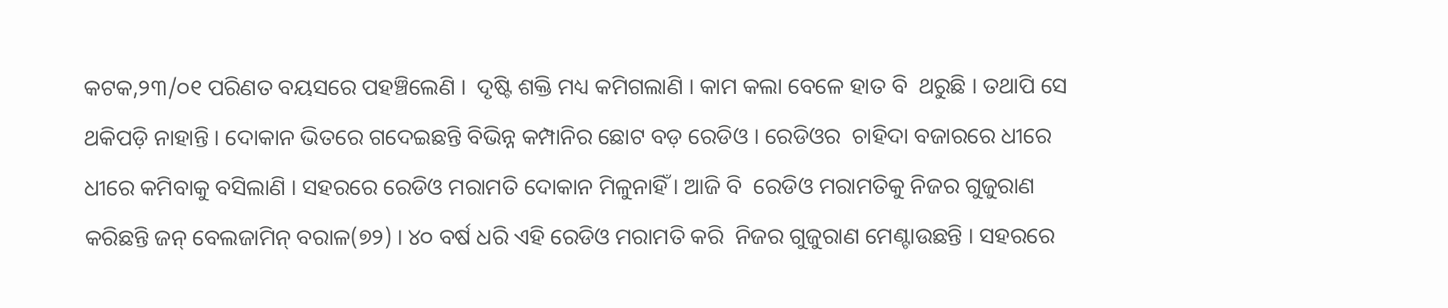କଟକ,୨୩/୦୧ ପରିଣତ ବୟସରେ ପହଞ୍ଚିଲେଣି ।  ଦୃଷ୍ଟି ଶକ୍ତି ମଧ୍ୟ କମିଗଲାଣି । କାମ କଲା ବେଳେ ହାତ ବି  ଥରୁଛି । ତଥାପି ସେ ଥକିପଡ଼ି ନାହାନ୍ତି । ଦୋକାନ ଭିତରେ ଗଦେଇଛନ୍ତି ବିଭିନ୍ନ କମ୍ପାନିର ଛୋଟ ବଡ଼ ରେଡିଓ । ରେଡିଓର  ଚାହିଦା ବଜାରରେ ଧୀରେ ଧୀରେ କମିବାକୁ ବସିଲାଣି । ସହରରେ ରେଡିଓ ମରାମତି ଦୋକାନ ମିଳୁନାହିଁ । ଆଜି ବି  ରେଡିଓ ମରାମତିକୁ ନିଜର ଗୁଜୁରାଣ କରିଛନ୍ତି ଜନ୍‌ ବେଲଜାମିନ୍‌ ବରାଳ(୭୨) । ୪୦ ବର୍ଷ ଧରି ଏହି ରେଡିଓ ମରାମତି କରି  ନିଜର ଗୁଜୁରାଣ ମେଣ୍ଟାଉଛନ୍ତି । ସହରରେ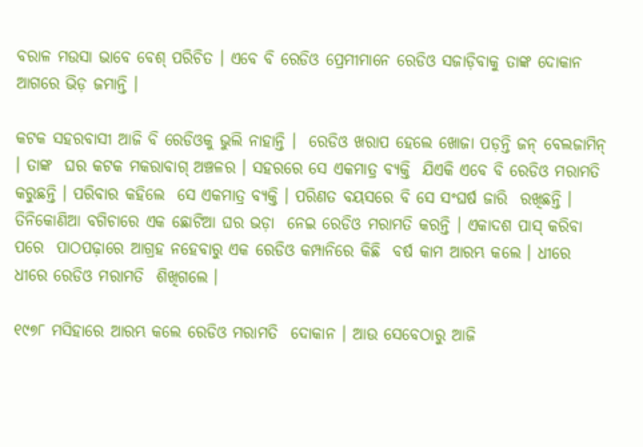ବରାଳ ମଉସା ଭାବେ ବେଶ୍‌ ପରିଚିତ । ଏବେ ବି ରେଡିଓ ପ୍ରେମୀମାନେ ରେଡିଓ ସଜାଡ଼ିବାକୁ ତାଙ୍କ ଦୋକାନ ଆଗରେ ଭିଡ଼ ଜମାନ୍ତି ।

କଟକ ସହରବାସୀ ଆଜି ବି ରେଡିଓକୁ ଭୁଲି ନାହାନ୍ତି ।  ରେଡିଓ ଖରାପ ହେଲେ ଖୋଜା ପଡ଼ନ୍ତି ଜନ୍‌ ବେଲଜାମିନ୍‌ । ତାଙ୍କ  ଘର କଟକ ମକରାବାଗ୍‌ ଅଞ୍ଚଳର । ସହରରେ ସେ ଏକମାତ୍ର ବ୍ୟକ୍ତି  ଯିଏକି ଏବେ ବି ରେଡିଓ ମରାମତି କରୁଛନ୍ତି । ପରିବାର କହିଲେ  ସେ ଏକମାତ୍ର ବ୍ୟକ୍ତି । ପରିଣତ ବୟସରେ ବି ସେ ସଂଘର୍ଷ ଜାରି  ରଖିଛନ୍ତି । ତିନିକୋଣିଆ ବଗିଚାରେ ଏକ ଛୋଟିଆ ଘର ଭଡ଼ା  ନେଇ ରେଡିଓ ମରାମତି କରନ୍ତି । ଏକାଦଶ ପାସ୍‌ କରିବା ପରେ  ପାଠପଢ଼ାରେ ଆଗ୍ରହ ନହେବାରୁ ଏକ ରେଡିଓ କମ୍ପାନିରେ କିଛି  ବର୍ଷ କାମ ଆରମ୍ଭ କଲେ । ଧୀରେ ଧୀରେ ରେଡିଓ ମରାମତି  ଶିଖିଗଲେ ।

୧୯୭୮ ମସିହାରେ ଆରମ୍ଭ କଲେ ରେଡିଓ ମରାମତି  ଦୋକାନ । ଆଉ ସେବେଠାରୁ ଆଜି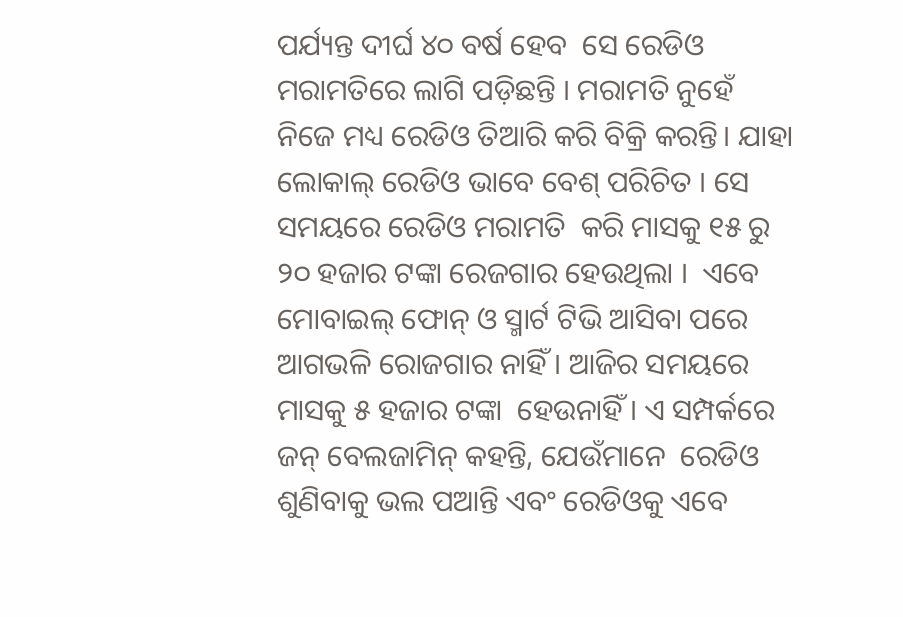ପର୍ଯ୍ୟନ୍ତ ଦୀର୍ଘ ୪୦ ବର୍ଷ ହେବ  ସେ ରେଡିଓ ମରାମତିରେ ଲାଗି ପଡ଼ିଛନ୍ତି । ମରାମତି ନୁହେଁ  ନିଜେ ମଧ୍ୟ ରେଡିଓ ତିଆରି କରି ବିକ୍ରି କରନ୍ତି। ଯାହା ଲୋକାଲ୍‌ ରେଡିଓ ଭାବେ ବେଶ୍‌ ପରିଚିତ । ସେ ସମୟରେ ରେଡିଓ ମରାମତି  କରି ମାସକୁ ୧୫ ରୁ ୨୦ ହଜାର ଟଙ୍କା ରେଜଗାର ହେଉଥିଲା ।  ଏବେ ମୋବାଇଲ୍‌ ଫୋନ୍‌ ଓ ସ୍ମାର୍ଟ ଟିଭି ଆସିବା ପରେ ଆଗଭଳି ରୋଜଗାର ନାହିଁ । ଆଜିର ସମୟରେ ମାସକୁ ୫ ହଜାର ଟଙ୍କା  ହେଉନାହିଁ । ଏ ସମ୍ପର୍କରେ ଜନ୍‌ ବେଲଜାମିନ୍‌ କହନ୍ତି, ଯେଉଁମାନେ  ରେଡିଓ ଶୁଣିବାକୁ ଭଲ ପଆନ୍ତି ଏବଂ ରେଡିଓକୁ ଏବେ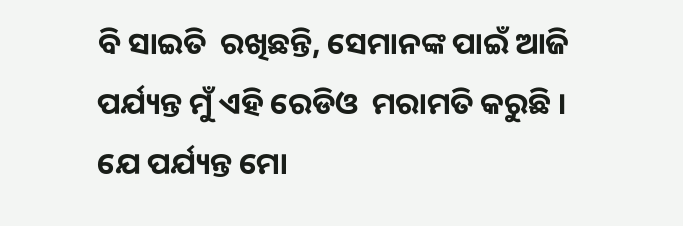ବି ସାଇତି  ରଖିଛନ୍ତି, ସେମାନଙ୍କ ପାଇଁ ଆଜି ପର୍ଯ୍ୟନ୍ତ ମୁଁ ଏହି ରେଡିଓ  ମରାମତି କରୁଛି । ଯେ ପର୍ଯ୍ୟନ୍ତ ମୋ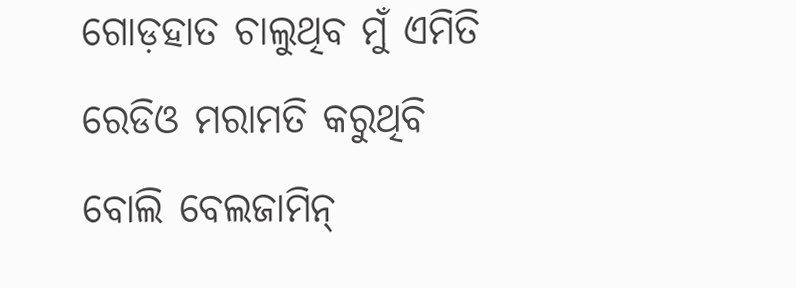ଗୋଡ଼ହାତ ଚାଲୁଥିବ ମୁଁ ଏମିତି ରେଡିଓ ମରାମତି କରୁଥିବି ବୋଲି ବେଲଜାମିନ୍‌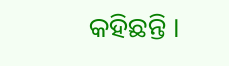କହିଛନ୍ତି ।